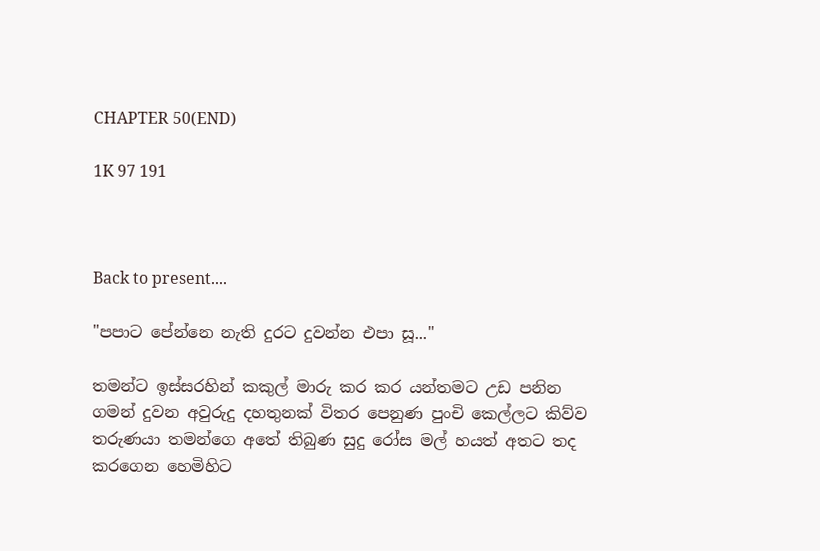CHAPTER 50(END)

1K 97 191



Back to present....

"පපාට පේන්නෙ නැති දුරට දුවන්න එපා සූ..."

තමන්ට ඉස්සරහින් කකුල් මාරු කර කර යන්තමට උඩ පනින ගමන් දුවන අවුරුදු දහතුනක් විතර පෙනුණ පුංචි කෙල්ලට කිව්ව තරුණයා තමන්ගෙ අතේ තිබුණ සුදු රෝස මල් හයත් අතට තද කරගෙන හෙමිහිට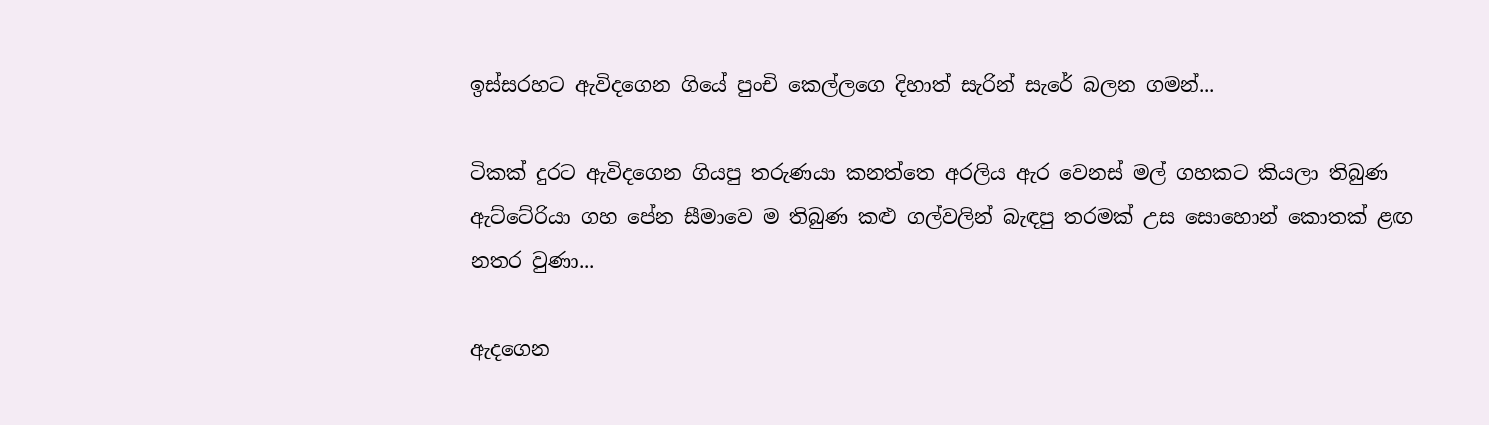ඉස්සරහට ඇවිදගෙන ගියේ පුංචි කෙල්ලගෙ දිහාත් සැරින් සැරේ බලන ගමන්...

ටිකක් දුරට ඇවිදගෙන ගියපු තරුණයා කනත්තෙ අරලිය ඇර වෙනස් මල් ගහකට කියලා තිබුණ ඇට්ටේරියා ගහ පේන සීමාවෙ ම තිබුණ කළු ගල්වලින් බැඳපු තරමක් උස සොහොන් කොතක් ළඟ නතර වුණා...

ඇදගෙන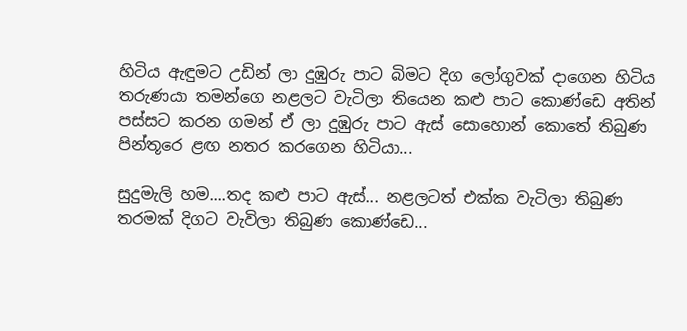හිටිය ඇඳුමට උඩින් ලා දුඹුරු පාට බිමට දිග ලෝගුවක් දාගෙන හිටිය තරුණයා තමන්ගෙ නළලට වැටිලා තියෙන කළු පාට කොණ්ඩෙ අතින් පස්සට කරන ගමන් ඒ ලා දුඹුරු පාට ඇස් සොහොන් කොතේ තිබුණ පින්තූරෙ ළඟ නතර කරගෙන හිටියා...

සුදුමැලි හම....තද කළු පාට ඇස්... නළලටත් එක්ක වැටිලා තිබුණ තරමක් දිගට වැවිලා තිබුණ කොණ්ඩෙ...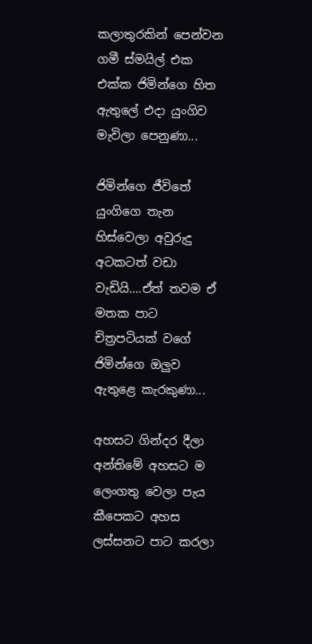කලාතුරකින් පෙන්වන ගමී ස්මයිල් එක එක්ක ජිමින්ගෙ හිත ඇතුලේ එදා යුංගිව මැවිලා පෙනුණා...

ජිමින්ගෙ ජීවිතේ යුංගිගෙ තැන හිස්වෙලා අවුරුදු අටකටත් වඩා වැඩියි....ඒත් තවම ඒ මතක පාට චිත්‍රපටියක් වගේ ජිමින්ගෙ ඔලුව ඇතුළෙ කැරකුණා...

අහසට ගින්දර දීලා අන්තිමේ අහසට ම ලෙංගතු වෙලා පැය කීපෙකට අහස ලස්සනට පාට කරලා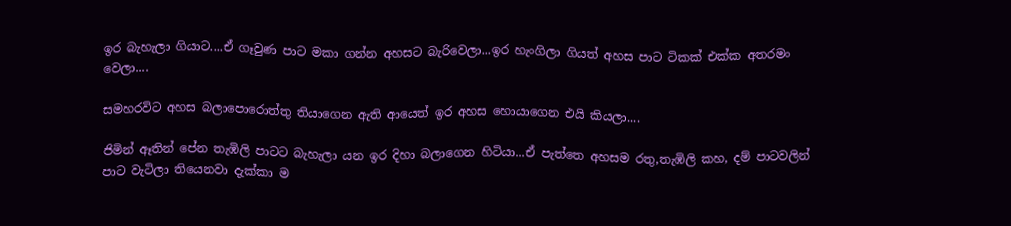ඉර බැහැලා ගියාට....ඒ ගෑවුණ පාට මකා ගන්න අහසට බැරිවෙලා...ඉර හැංගිලා ගියත් අහස පාට ටිකක් එක්ක අතරමං වෙලා....

සමහරවිට අහස බලාපොරොත්තු තියාගෙන ඇති ආයෙත් ඉර අහස හොයාගෙන එයි කියලා....

ජිමින් ඈතින් පේන තැඹිලි පාටට බැහැලා යන ඉර දිහා බලාගෙන හිටියා...ඒ පැත්තෙ අහසම රතු,තැඹිලි කහ, දම් පාටවලින් පාට වැටිලා තියෙනවා දැක්කා ම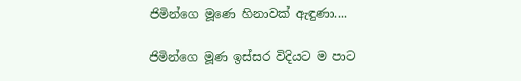ජිමින්ගෙ මූණෙ හිනාවක් ඇඳුණා....

ජිමින්ගෙ මූණ ඉස්සර විදියට ම පාට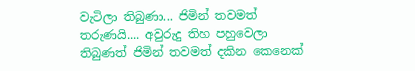වැටිලා තිබුණා... ජිමින් තවමත් තරුණයි.... අවුරුදු තිහ පහුවෙලා තිබුණත් ජිමින් තවමත් දකින කෙනෙක්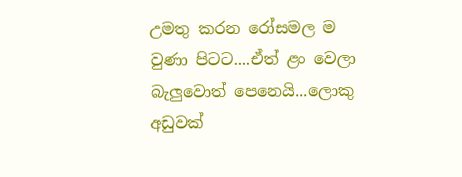උමතු කරන රෝසමල ම වුණා පිටට....ඒත් ළං වෙලා බැලුවොත් පෙනෙයි...ලොකු අඩුවක්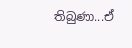තිබුණා...ඒ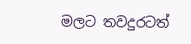මලට තවදුරටත්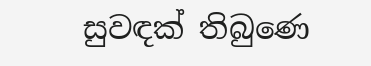සුවඳක් තිබුණෙ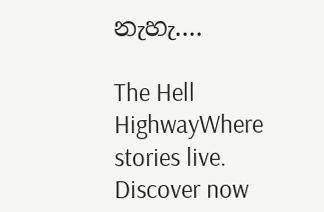නැහැ....

The Hell HighwayWhere stories live. Discover now